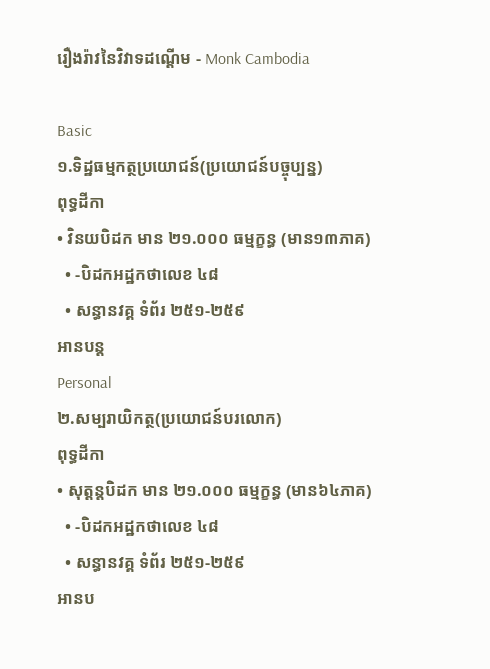រឿងរ៉ាវនៃវិវាទដណ្ដើម - Monk Cambodia

Basic
១.ទិដ្ឋធម្មកត្ថប្រយោជន៍(ប្រយោជន៍បច្ចុប្បន្ន)
ពុទ្ធដីកា
• វិនយបិដក មាន ២១.០០០ ធម្មក្ខន្ធ (មាន១៣ភាគ)
  • -បិដកអដ្ឋកថាលេខ ៤៨
  • សន្ធានវគ្គ ទំព័រ ២៥១-២៥៩
អានបន្ត
Personal
២.សម្បរាយិកត្ថ(ប្រយោជន៍បរលោក)
ពុទ្ធដីកា
• សុត្តន្តបិដក មាន ២១.០០០ ធម្មក្ខន្ធ (មាន៦៤ភាគ)
  • -បិដកអដ្ឋកថាលេខ ៤៨
  • សន្ធានវគ្គ ទំព័រ ២៥១-២៥៩
អានប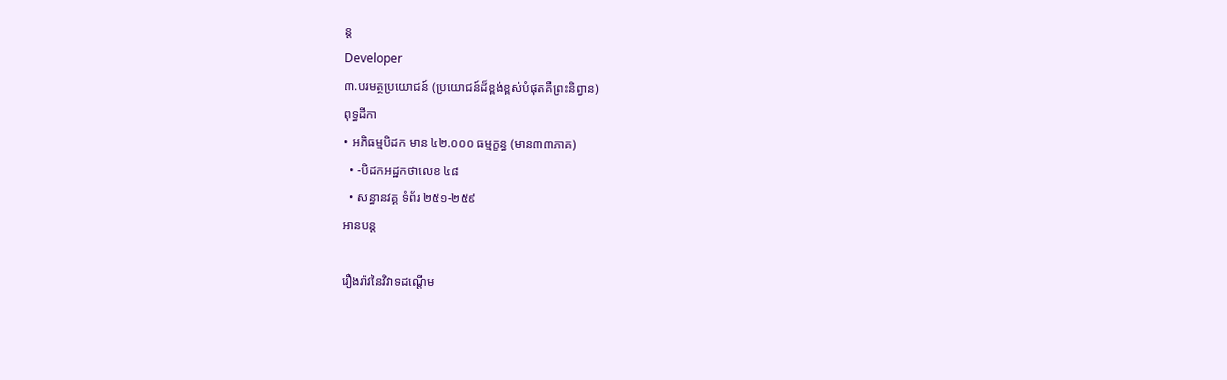ន្ត
Developer
៣.បរមត្ថប្រយោជន៍ (ប្រយោជន៍ដ៏ខ្ពង់ខ្ពស់បំផុតគឺព្រះនិព្វាន)
ពុទ្ធដីកា
• អភិធម្មបិដក មាន ៤២.០០០ ធម្មក្ខន្ធ (មាន៣៣ភាគ)
  • -បិដកអដ្ឋកថាលេខ ៤៨
  • សន្ធានវគ្គ ទំព័រ ២៥១-២៥៩
អានបន្ត

រឿងរ៉ាវនៃវិវាទដណ្ដើម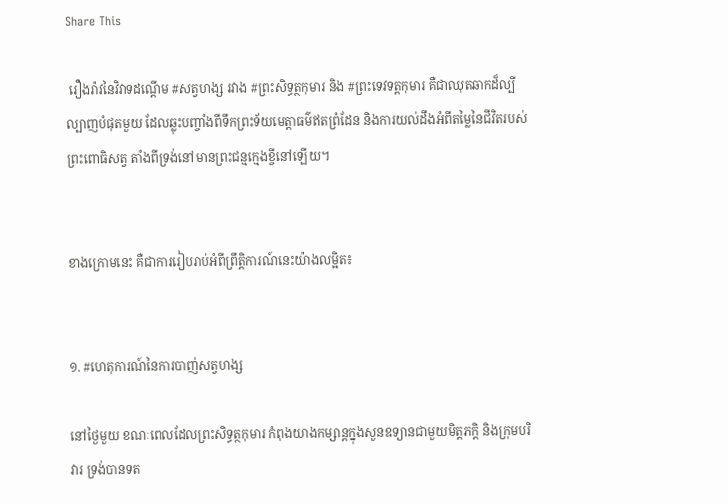Share This

 រឿងរ៉ាវនៃវិវាទដណ្ដើម #សត្វហង្ស រវាង #ព្រះសិទ្ធត្ថកុមារ និង #ព្រះទេវទត្តកុមារ គឺជាឈុតឆាកដ៏ល្បីល្បាញបំផុតមួយ ដែលឆ្លុះបញ្ចាំងពីទឹកព្រះទ័យមេត្តាធម៌ឥតព្រំដែន និងការយល់ដឹងអំពីតម្លៃនៃជីវិតរបស់ព្រះពោធិសត្វ តាំងពីទ្រង់នៅមានព្រះជន្មក្មេងខ្ចីនៅឡើយ។


ខាងក្រោមនេះ គឺជាការរៀបរាប់អំពីព្រឹត្តិការណ៍នេះយ៉ាងលម្អិត៖


១. #ហេតុការណ៍នៃការបាញ់សត្វហង្ស

នៅថ្ងៃមួយ ខណៈពេលដែលព្រះសិទ្ធត្ថកុមារ កំពុងយាងកម្សាន្តក្នុងសួនឧទ្យានជាមួយមិត្តភក្តិ និងក្រុមបរិវារ ទ្រង់បានទត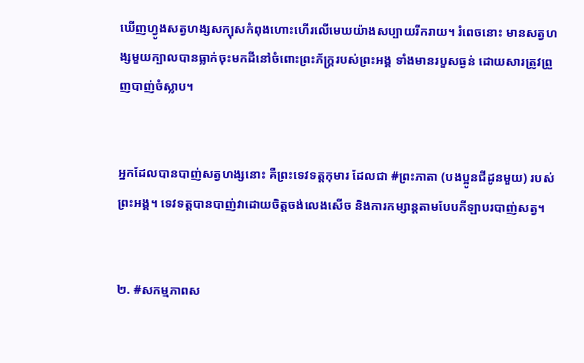ឃើញហ្វូងសត្វហង្សសក្បុសកំពុងហោះហើរលើមេឃយ៉ាងសប្បាយរីករាយ។ រំពេចនោះ មានសត្វហង្សមួយក្បាលបានធ្លាក់ចុះមកដីនៅចំពោះព្រះភ័ក្ត្ររបស់ព្រះអង្គ ទាំងមានរបួសធ្ងន់ ដោយសារត្រូវព្រួញបាញ់ចំស្លាប។


អ្នកដែលបានបាញ់សត្វហង្សនោះ គឺព្រះទេវទត្តកុមារ ដែលជា #ព្រះភាតា (បងប្អូនជីដូនមួយ) របស់ព្រះអង្គ។ ទេវទត្តបានបាញ់វាដោយចិត្តចង់លេងសើច និងការកម្សាន្តតាមបែបកីឡាបរបាញ់សត្វ។


២. #សកម្មភាពស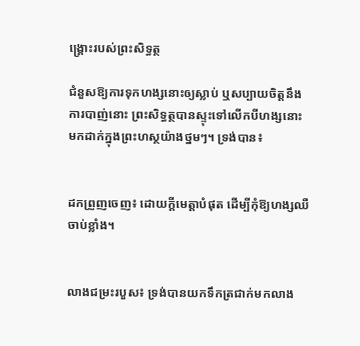ង្គ្រោះរបស់ព្រះសិទ្ធត្ថ

ជំនួសឱ្យការទុកហង្សនោះឲ្យស្លាប់ ឬសប្បាយចិត្តនឹងការបាញ់នោះ ព្រះសិទ្ធត្ថបានស្ទុះទៅលើកបីហង្សនោះមកដាក់ក្នុងព្រះហស្ថយ៉ាងថ្នមៗ។ ទ្រង់បាន៖


ដកព្រួញចេញ៖ ដោយក្ដីមេត្តាបំផុត ដើម្បីកុំឱ្យហង្សឈឺចាប់ខ្លាំង។


លាងជម្រះរបួស៖ ទ្រង់បានយកទឹកត្រជាក់មកលាង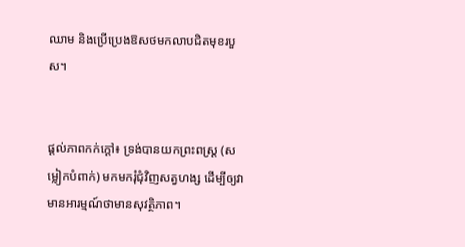ឈាម និងប្រើប្រេងឱសថមកលាបជិតមុខរបួស។


ផ្ដល់ភាពកក់ក្ដៅ៖ ទ្រង់បានយកព្រះពស្ត្រ (សម្លៀកបំពាក់) មកមករុំជុំវិញសត្វហង្ស ដើម្បីឲ្យវាមានអារម្មណ៍ថាមានសុវត្ថិភាព។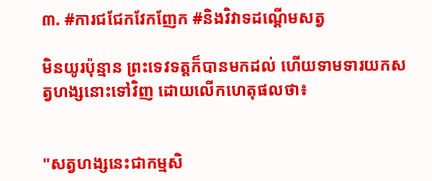៣. #ការជជែកវែកញែក #និងវិវាទដណ្ដើមសត្វ

មិនយូរប៉ុន្មាន ព្រះទេវទត្តក៏បានមកដល់ ហើយទាមទារយកសត្វហង្សនោះទៅវិញ ដោយលើកហេតុផលថា៖


"សត្វហង្សនេះជាកម្មសិ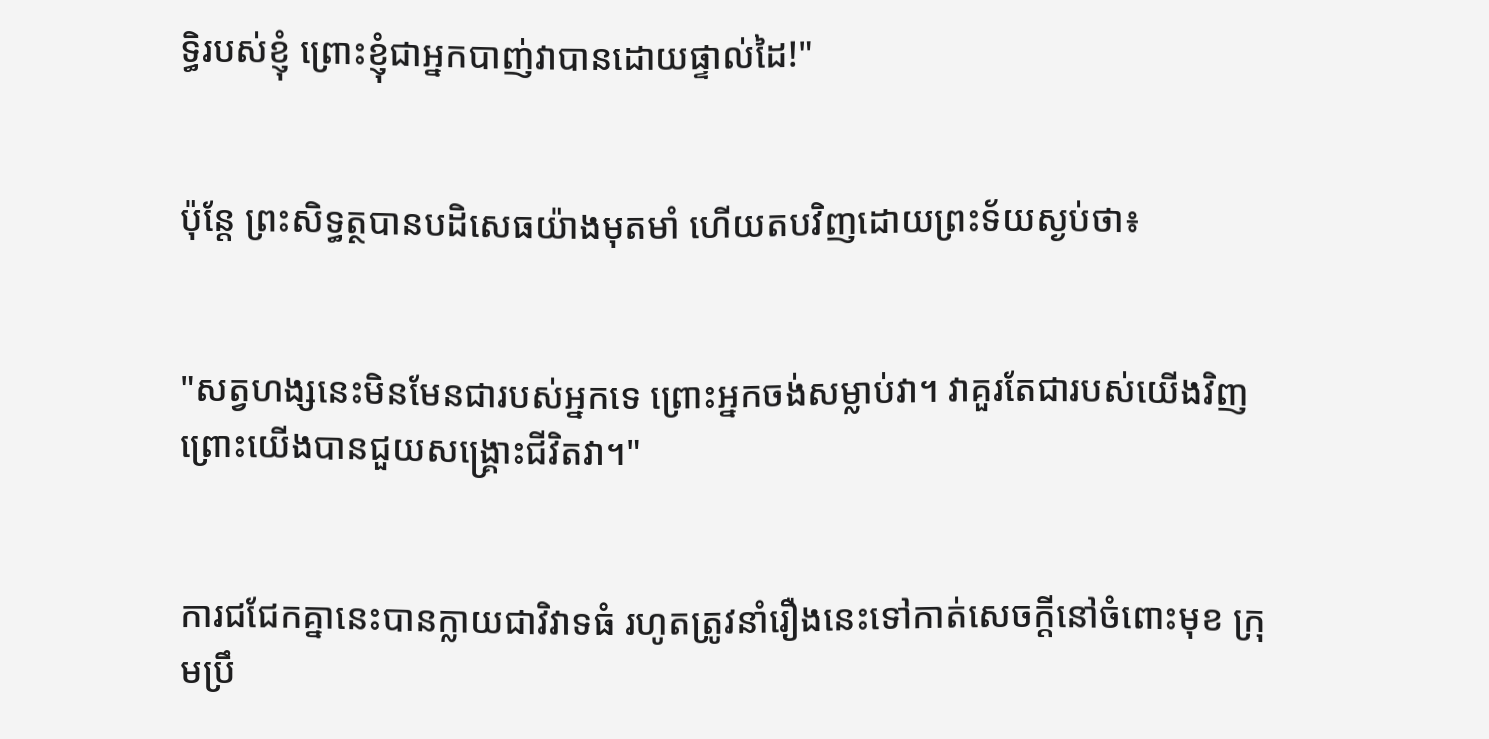ទ្ធិរបស់ខ្ញុំ ព្រោះខ្ញុំជាអ្នកបាញ់វាបានដោយផ្ទាល់ដៃ!"


ប៉ុន្តែ ព្រះសិទ្ធត្ថបានបដិសេធយ៉ាងមុតមាំ ហើយតបវិញដោយព្រះទ័យស្ងប់ថា៖


"សត្វហង្សនេះមិនមែនជារបស់អ្នកទេ ព្រោះអ្នកចង់សម្លាប់វា។ វាគួរតែជារបស់យើងវិញ ព្រោះយើងបានជួយសង្គ្រោះជីវិតវា។"


ការជជែកគ្នានេះបានក្លាយជាវិវាទធំ រហូតត្រូវនាំរឿងនេះទៅកាត់សេចក្ដីនៅចំពោះមុខ ក្រុមប្រឹ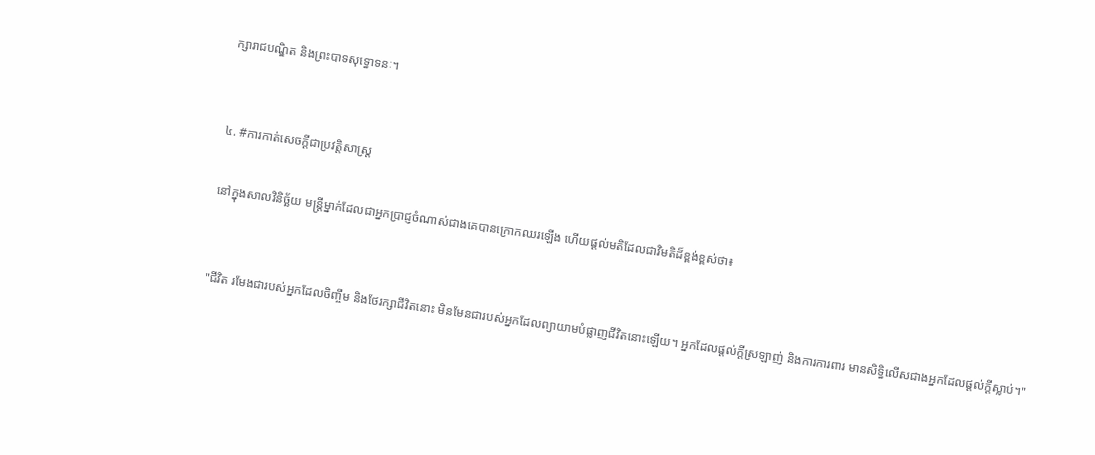ក្សារាជបណ្ឌិត និងព្រះបាទសុទ្ធោទនៈ។


៤. #ការកាត់សេចក្ដីជាប្រវត្តិសាស្ត្រ

នៅក្នុងសាលវិនិច្ឆ័យ មន្ត្រីម្នាក់ដែលជាអ្នកប្រាជ្ញចំណាស់ជាងគេបានក្រោកឈរឡើង ហើយផ្ដល់មតិដែលជាវិមតិដ៏ខ្ពង់ខ្ពស់ថា៖


"ជីវិត រមែងជារបស់អ្នកដែលចិញ្ចឹម និងថែរក្សាជីវិតនោះ មិនមែនជារបស់អ្នកដែលព្យាយាមបំផ្លាញជីវិតនោះឡើយ។ អ្នកដែលផ្ដល់ក្ដីស្រឡាញ់ និងការការពារ មានសិទ្ធិលើសជាងអ្នកដែលផ្ដល់ក្ដីស្លាប់។"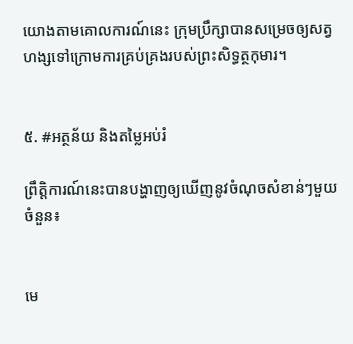យោងតាមគោលការណ៍នេះ ក្រុមប្រឹក្សាបានសម្រេចឲ្យសត្វហង្សទៅក្រោមការគ្រប់គ្រងរបស់ព្រះសិទ្ធត្ថកុមារ។


៥. #អត្ថន័យ និងតម្លៃអប់រំ

ព្រឹត្តិការណ៍នេះបានបង្ហាញឲ្យឃើញនូវចំណុចសំខាន់ៗមួយចំនួន៖


មេ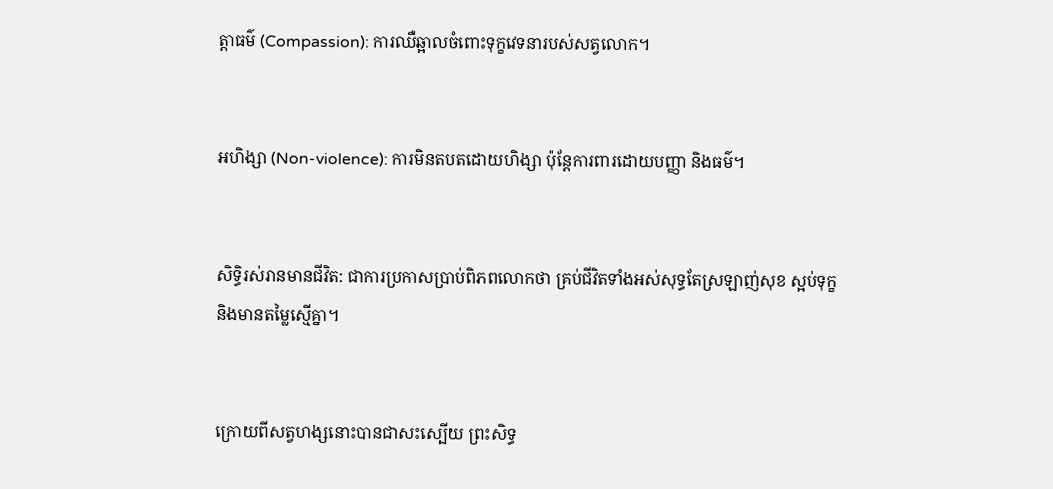ត្តាធម៌ (Compassion): ការឈឺឆ្អាលចំពោះទុក្ខវេទនារបស់សត្វលោក។


អហិង្សា (Non-violence): ការមិនតបតដោយហិង្សា ប៉ុន្តែការពារដោយបញ្ញា និងធម៌។


សិទ្ធិរស់រានមានជីវិត: ជាការប្រកាសប្រាប់ពិភពលោកថា គ្រប់ជីវិតទាំងអស់សុទ្ធតែស្រឡាញ់សុខ ស្អប់ទុក្ខ និងមានតម្លៃស្មើគ្នា។


ក្រោយពីសត្វហង្សនោះបានជាសះស្បើយ ព្រះសិទ្ធ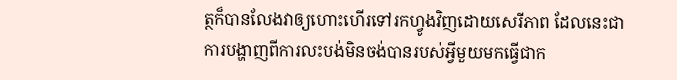ត្ថក៏បានលែងវាឲ្យហោះហើរទៅរកហ្វូងវិញដោយសេរីភាព ដែលនេះជាការបង្ហាញពីការលះបង់មិនចង់បានរបស់អ្វីមួយមកធ្វើជាក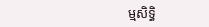ម្មសិទ្ធិ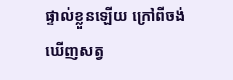ផ្ទាល់ខ្លួនឡើយ ក្រៅពីចង់ឃើញសត្វ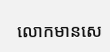លោកមានសេ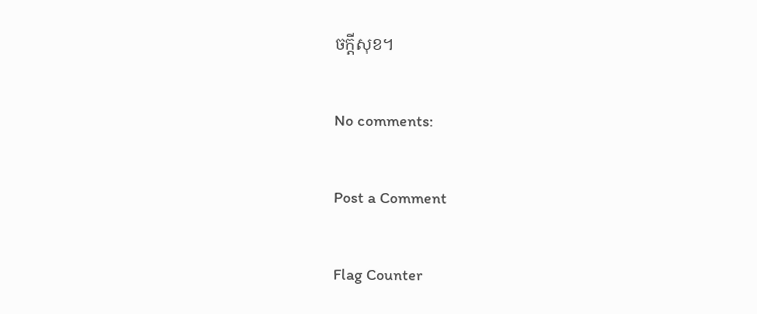ចក្ដីសុខ។

No comments:

Post a Comment

Flag Counter